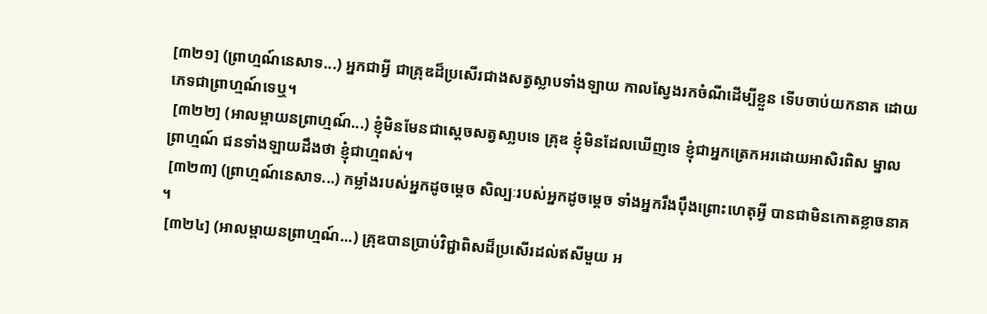[៣២១] (ព្រាហ្មណ៍នេសាទ...) អ្នកជាអ្វី ជាគ្រុឌដ៏ប្រសើរជាងសត្វស្លាបទាំងឡាយ កាលស្វែងរកចំណីដើម្បីខ្លួន ទើបចាប់យកនាគ ដោយភេទជាព្រាហ្មណ៍ទេឬ។
 [៣២២] (អាលម្ពាយនព្រាហ្មណ៍...) ខ្ញុំមិនមែនជាស្តេចសត្វសា្លបទេ គ្រុឌ ខ្ញុំមិនដែលឃើញទេ ខ្ញុំជាអ្នកត្រេកអរដោយអាសិរពិស ម្នាលព្រាហ្មណ៍ ជនទាំងឡាយដឹងថា ខ្ញុំជាហ្មពស់។
 [៣២៣] (ព្រាហ្មណ៍នេសាទ...) កម្លាំងរបស់អ្នកដូចមេ្តច សិល្បៈរបស់អ្នកដូចមេ្តច ទាំងអ្នករឹងប៉ឹងព្រោះហេតុអ្វី បានជាមិនកោតខ្លាចនាគ។
 [៣២៤] (អាលម្ពាយនព្រាហ្មណ៍...) គ្រុឌបានប្រាប់វិជ្ជាពិសដ៏ប្រសើរដល់ឥសីមួយ អ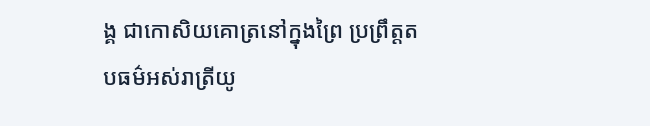ង្គ ជាកោសិយគោត្រនៅក្នុងព្រៃ ប្រព្រឹត្តតបធម៌អស់រាត្រីយូ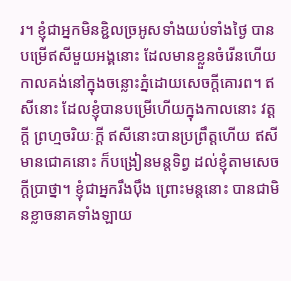រ។ ខ្ញុំជាអ្នកមិនខ្ជិលច្រអូសទាំងយប់ទាំងថ្ងៃ បានបម្រើឥសីមួយអង្គនោះ ដែលមានខ្លួនចំរើនហើយ កាលគង់នៅក្នុងចន្លោះភ្នំដោយសេចក្តីគោរព។ ឥសីនោះ ដែលខ្ញុំបានបម្រើហើយក្នុងកាលនោះ វត្តក្តី ព្រហ្មចរិយៈក្តី ឥសីនោះបានប្រព្រឹត្តហើយ ឥសីមានជោគនោះ ក៏បង្រៀនមន្តទិព្វ ដល់ខ្ញុំតាមសេចក្តីប្រាថ្នា។ ខ្ញុំជាអ្នករឹងប៉ឹង ព្រោះមន្តនោះ បានជាមិនខ្លាចនាគទាំងឡាយ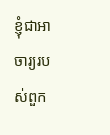ខ្ញុំជាអាចារ្យរបស់ពួក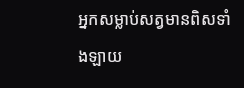អ្នកសម្លាប់សត្វមានពិសទាំងឡាយ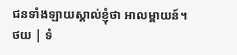ជនទាំងឡាយស្គាល់ខ្ញុំថា អាលម្ពាយន៍។
ថយ | ទំ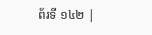ព័រទី ១៤២ |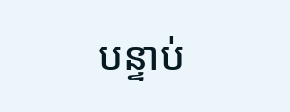បន្ទាប់